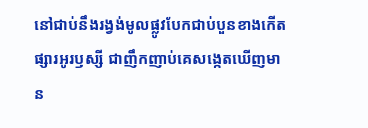នៅជាប់នឹងរង្វង់មូលផ្លូវបែកជាប់បួនខាងកើតផ្សារអូរឫស្សី ជាញឹកញាប់គេសង្កេតឃើញមាន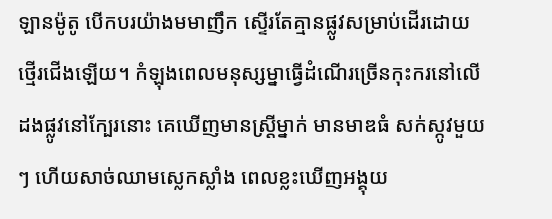ឡានម៉ូតូ បើកបរយ៉ាងមមាញឹក ស្ទើរតែគ្មានផ្លូវសម្រាប់ដើរដោយថ្មើរជើងឡើយ។ កំឡុងពេលមនុស្សម្នាធ្វើដំណើរច្រើនកុះករនៅលើដងផ្លូវនៅក្បែរនោះ គេឃើញមានស្ត្រីម្នាក់ មានមាឌធំ សក់ស្កូវមួយៗ ហើយសាច់ឈាមស្លេកស្លាំង ពេលខ្លះឃើញអង្គុយ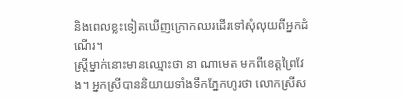និងពេលខ្លះទៀតឃើញក្រោកឈរដើរទៅសុំលុយពីអ្នកដំណើរ។
ស្ត្រីម្នាក់នោះមានឈ្មោះថា នា ណាមេត មកពីខេត្តព្រៃវែង។ អ្នកស្រីបាននិយាយទាំងទឹកភ្នែកហូរថា លោកស្រីស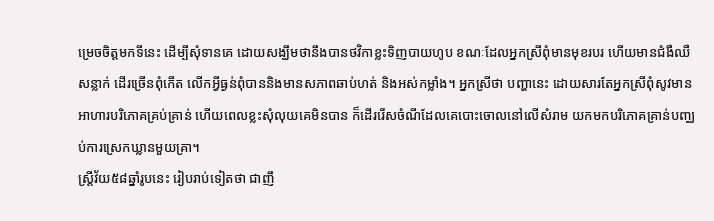ម្រេចចិត្តមកទីនេះ ដើម្បីសុំទានគេ ដោយសង្ឃឹមថានឹងបានថវិកាខ្លះទិញបាយហូប ខណៈដែលអ្នកស្រីពុំមានមុខរបរ ហើយមានជំងឺឈឺសន្លាក់ ដើរច្រើនពុំកើត លើកអ្វីធ្ងន់ពុំបាននិងមានសភាពឆាប់ហត់ និងអស់កម្លាំង។ អ្នកស្រីថា បញ្ហានេះ ដោយសារតែអ្នកស្រីពុំសូវមានអាហារបរិភោគគ្រប់គ្រាន់ ហើយពេលខ្លះសុំលុយគេមិនបាន ក៏ដើររើសចំណីដែលគេបោះចោលនៅលើសំរាម យកមកបរិភោគគ្រាន់បញ្ឈប់ការស្រេកឃ្លានមួយគ្រា។
ស្ត្រីវ័យ៥៨ឆ្នាំរូបនេះ រៀបរាប់ទៀតថា ជាញឹ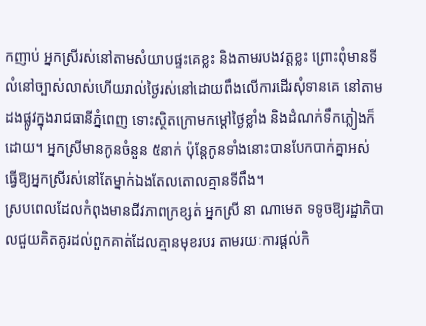កញាប់ អ្នកស្រីរស់នៅតាមសំយាបផ្ទះគេខ្លះ និងតាមរបងវត្តខ្លះ ព្រោះពុំមានទីលំនៅច្បាស់លាស់ហើយរាល់ថ្ងៃរស់នៅដោយពឹងលើការដើរសុំទានគេ នៅតាមដងផ្លូវក្នុងរាជធានីភ្នំពេញ ទោះស្ថិតក្រោមកម្ដៅថ្ងៃខ្លាំង និងដំណក់ទឹកភ្លៀងក៏ដោយ។ អ្នកស្រីមានកូនចំនួន ៥នាក់ ប៉ុន្តែកូនទាំងនោះបានបែកបាក់គ្នាអស់ ធ្វើឱ្យអ្នកស្រីរស់នៅតែម្នាក់ឯងតែលតោលគ្មានទីពឹង។
ស្របពេលដែលកំពុងមានជីវភាពក្រខ្សត់ អ្នកស្រី នា ណាមេត ទទូចឱ្យរដ្ឋាភិបាលជួយគិតគូរដល់ពួកគាត់ដែលគ្មានមុខរបរ តាមរយៈការផ្ដល់កិ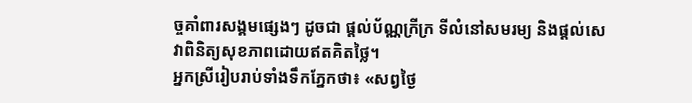ច្ចគាំពារសង្គមផ្សេងៗ ដូចជា ផ្ដល់ប័ណ្ណក្រីក្រ ទីលំនៅសមរម្យ និងផ្ដល់សេវាពិនិត្យសុខភាពដោយឥតគិតថ្លៃ។
អ្នកស្រីរៀបរាប់ទាំងទឹកភ្នែកថា៖ «សព្វថ្ងៃ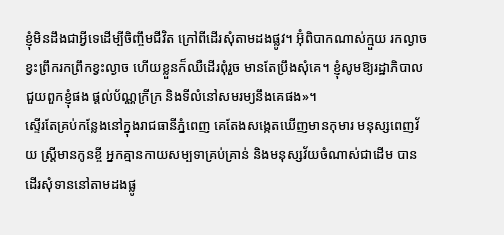ខ្ញុំមិនដឹងជាអ្វីទេដើម្បីចិញ្ចឹមជីវិត ក្រៅពីដើរសុំតាមដងផ្លូវ។ អ៊ុំពិបាកណាស់ក្មួយ រកល្ងាចខ្វះព្រឹករកព្រឹកខ្វះល្ងាច ហើយខ្លួនក៏ឈឺដើរពុំរួច មានតែប្រឹងសុំគេ។ ខ្ញុំសូមឱ្យរដ្ឋាភិបាលជួយពួកខ្ញុំផង ផ្ដល់ប័ណ្ណក្រីក្រ និងទីលំនៅសមរម្យនឹងគេផង»។
ស្ទើរតែគ្រប់កន្លែងនៅក្នុងរាជធានីភ្នំពេញ គេតែងសង្កេតឃើញមានកុមារ មនុស្សពេញវ័យ ស្ត្រីមានកូនខ្ចី អ្នកគ្មានកាយសម្បទាគ្រប់គ្រាន់ និងមនុស្សវ័យចំណាស់ជាដើម បានដើរសុំទាននៅតាមដងផ្លូ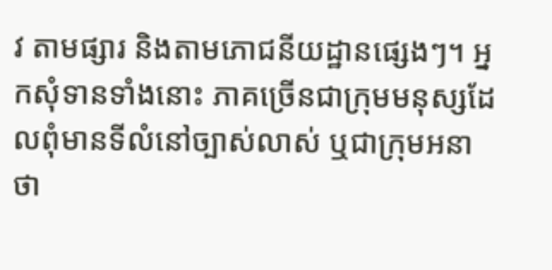វ តាមផ្សារ និងតាមភោជនីយដ្ឋានផ្សេងៗ។ អ្នកសុំទានទាំងនោះ ភាគច្រើនជាក្រុមមនុស្សដែលពុំមានទីលំនៅច្បាស់លាស់ ឬជាក្រុមអនាថា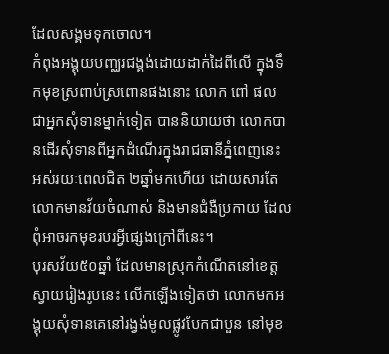ដែលសង្គមទុកចោល។
កំពុងអង្គុយបញ្ឈរជង្គង់ដោយដាក់ដៃពីលើ ក្នុងទឹកមុខស្រពាប់ស្រពោនផងនោះ លោក ពៅ ផល ជាអ្នកសុំទានម្នាក់ទៀត បាននិយាយថា លោកបានដើរសុំទានពីអ្នកដំណើរក្នុងរាជធានីភ្នំពេញនេះ អស់រយៈពេលជិត ២ឆ្នាំមកហើយ ដោយសារតែលោកមានវ័យចំណាស់ និងមានជំងឺប្រកាយ ដែលពុំអាចរកមុខរបរអ្វីផ្សេងក្រៅពីនេះ។
បុរសវ័យ៥០ឆ្នាំ ដែលមានស្រុកកំណើតនៅខេត្តស្វាយរៀងរូបនេះ លើកឡើងទៀតថា លោកមកអង្គុយសុំទានគេនៅរង្វង់មូលផ្លូវបែកជាបួន នៅមុខ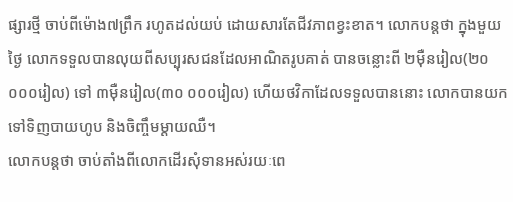ផ្សារថ្មី ចាប់ពីម៉ោង៧ព្រឹក រហូតដល់យប់ ដោយសារតែជីវភាពខ្វះខាត។ លោកបន្តថា ក្នុងមួយថ្ងៃ លោកទទួលបានលុយពីសប្បុរសជនដែលអាណិតរូបគាត់ បានចន្លោះពី ២ម៉ឺនរៀល(២០ ០០០រៀល) ទៅ ៣ម៉ឺនរៀល(៣០ ០០០រៀល) ហើយថវិកាដែលទទួលបាននោះ លោកបានយកទៅទិញបាយហូប និងចិញ្ចឹមម្ដាយឈឺ។
លោកបន្តថា ចាប់តាំងពីលោកដើរសុំទានអស់រយៈពេ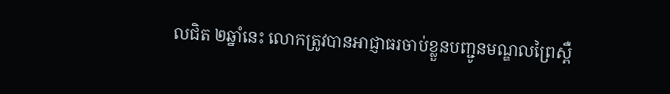លជិត ២ឆ្នាំនេះ លោកត្រូវបានអាជ្ញាធរចាប់ខ្លួនបញ្ជូនមណ្ឌលព្រៃស្ពឺ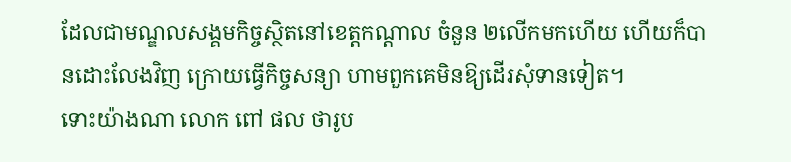ដែលជាមណ្ឌលសង្គមកិច្ចស្ថិតនៅខេត្តកណ្ដាល ចំនួន ២លើកមកហើយ ហើយក៏បានដោះលែងវិញ ក្រោយធ្វើកិច្ចសន្យា ហាមពួកគេមិនឱ្យដើរសុំទានទៀត។
ទោះយ៉ាងណា លោក ពៅ ផល ថារូប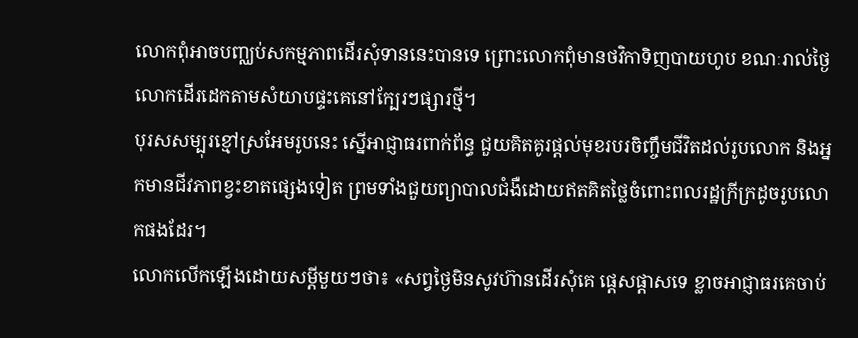លោកពុំអាចបញ្ឈប់សកម្មភាពដើរសុំទាននេះបានទេ ព្រោះលោកពុំមានថវិកាទិញបាយហូប ខណៈរាល់ថ្ងៃ លោកដើរដេកតាមសំយាបផ្ទះគេនៅក្បែរៗផ្សារថ្មី។
បុរសសម្បុរខ្មៅស្រអែមរូបនេះ ស្នើអាជ្ញាធរពាក់ព័ន្ធ ជួយគិតគូរផ្តល់មុខរបរចិញ្ចឹមជីវិតដល់រូបលោក និងអ្នកមានជីវភាពខ្វះខាតផ្សេងទៀត ព្រមទាំងជួយព្យាបាលជំងឺដោយឥតគិតថ្លៃចំពោះពលរដ្ឋក្រីក្រដូចរូបលោកផងដែរ។
លោកលើកឡើងដោយសម្ដីមួយៗថា៖ «សព្វថ្ងៃមិនសូវហ៊ានដើរសុំគេ ផ្ដេសផ្ដាសទេ ខ្លាចអាជ្ញាធរគេចាប់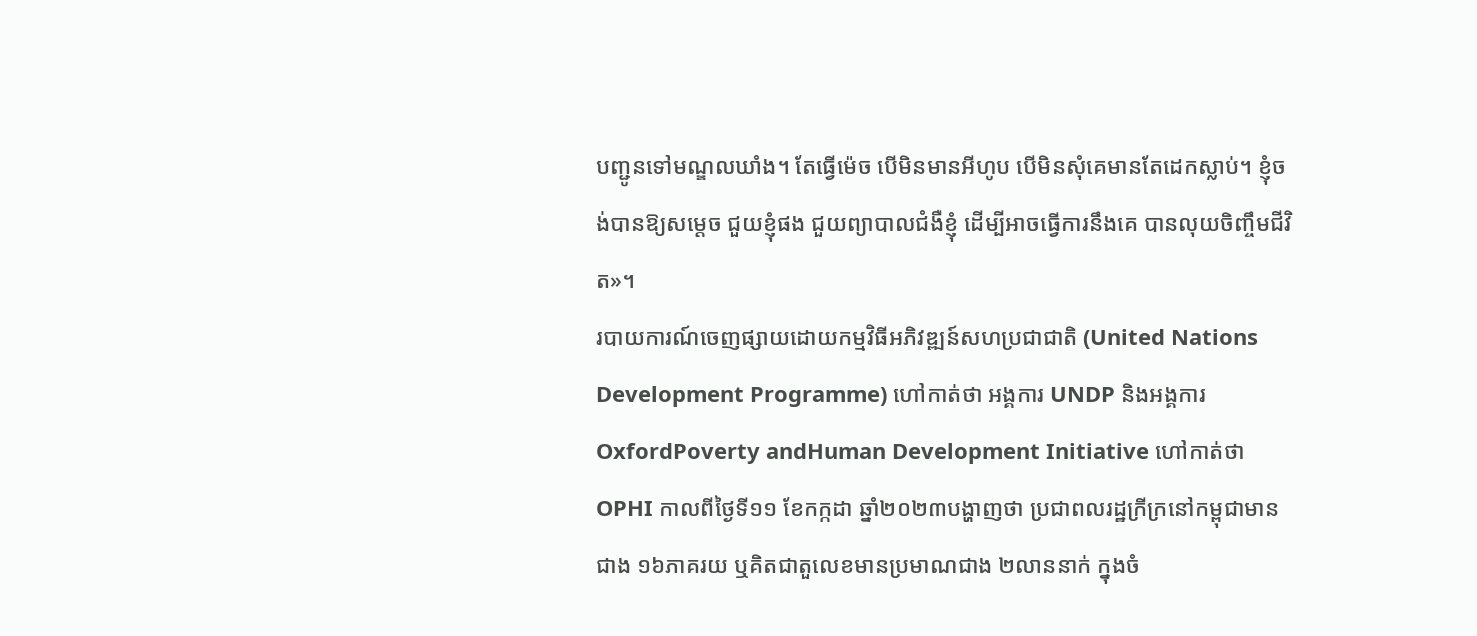បញ្ជូនទៅមណ្ឌលឃាំង។ តែធ្វើម៉េច បើមិនមានអីហូប បើមិនសុំគេមានតែដេកស្លាប់។ ខ្ញុំចង់បានឱ្យសម្ដេច ជួយខ្ញុំផង ជួយព្យាបាលជំងឺខ្ញុំ ដើម្បីអាចធ្វើការនឹងគេ បានលុយចិញ្ចឹមជីវិត»។
របាយការណ៍ចេញផ្សាយដោយកម្មវិធីអភិវឌ្ឍន៍សហប្រជាជាតិ (United Nations Development Programme) ហៅកាត់ថា អង្គការ UNDP និងអង្គការ OxfordPoverty andHuman Development Initiative ហៅកាត់ថា OPHI កាលពីថ្ងៃទី១១ ខែកក្កដា ឆ្នាំ២០២៣បង្ហាញថា ប្រជាពលរដ្ឋក្រីក្រនៅកម្ពុជាមានជាង ១៦ភាគរយ ឬគិតជាតួលេខមានប្រមាណជាង ២លាននាក់ ក្នុងចំ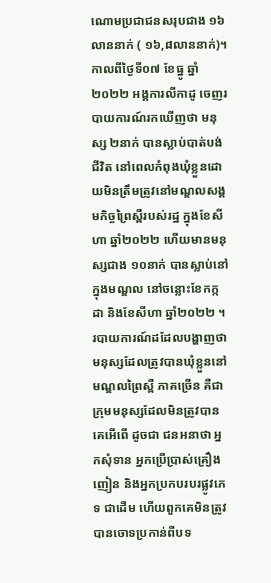ណោមប្រជាជនសរុបជាង ១៦លាននាក់ ( ១៦,៨លាននាក់)។
កាលពីថ្ងៃទី០៧ ខែធ្នូ ឆ្នាំ២០២២ អង្គការលីកាដូ ចេញរបាយការណ៍រកឃើញថា មនុស្ស ២នាក់ បានស្លាប់បាត់បង់ជីវិត នៅពេលកំពុងឃុំខ្លួនដោយមិនត្រឹមត្រូវនៅមណ្ឌលសង្គមកិច្ចព្រៃស្ពឺរបស់រដ្ឋ ក្នុងខែសីហា ឆ្នាំ២០២២ ហើយមានមនុស្សជាង ១០នាក់ បានស្លាប់នៅក្នុងមណ្ឌល នៅចន្លោះខែកក្កដា និងខែសីហា ឆ្នាំ២០២២ ។
របាយការណ៍ដដែលបង្ហាញថា មនុស្សដែលត្រូវបានឃុំខ្លួននៅមណ្ឌលព្រៃស្ពឺ ភាគច្រើន គឺជាក្រុមមនុស្សដែលមិនត្រូវបានគេអើពើ ដូចជា ជនអនាថា អ្នកសុំទាន អ្នកប្រើប្រាស់គ្រឿងញៀន និងអ្នកប្រកបរបរផ្លូវភេទ ជាដើម ហើយពួកគេមិនត្រូវបានចោទប្រកាន់ពីបទ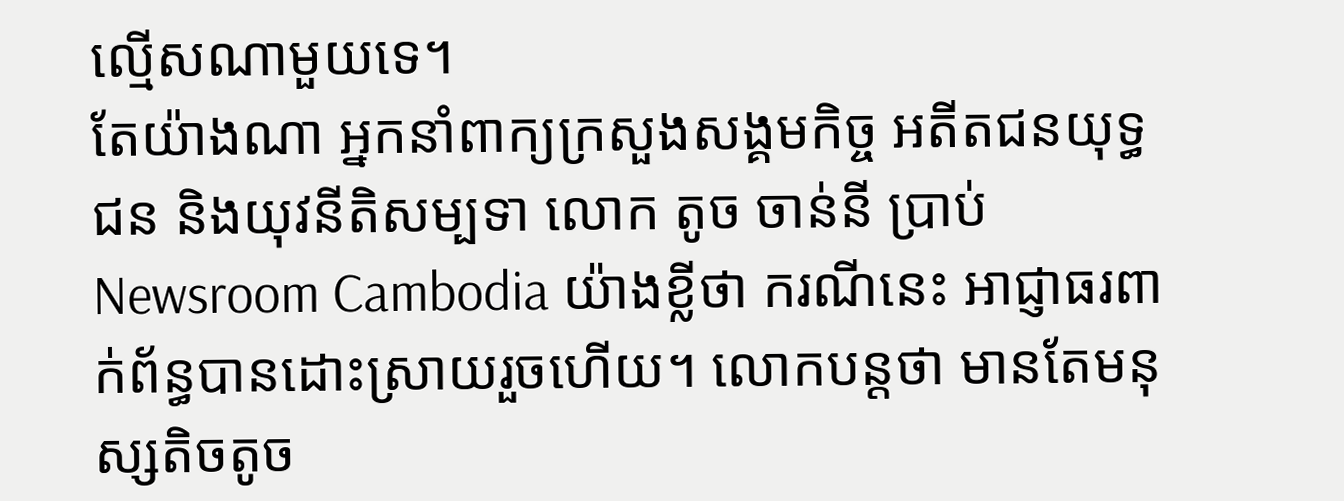ល្មើសណាមួយទេ។
តែយ៉ាងណា អ្នកនាំពាក្យក្រសួងសង្គមកិច្ច អតីតជនយុទ្ធជន និងយុវនីតិសម្បទា លោក តូច ចាន់នី ប្រាប់Newsroom Cambodia យ៉ាងខ្លីថា ករណីនេះ អាជ្ញាធរពាក់ព័ន្ធបានដោះស្រាយរួចហើយ។ លោកបន្តថា មានតែមនុស្សតិចតូច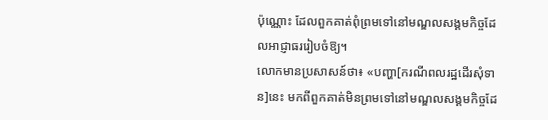ប៉ុណ្ណោះ ដែលពួកគាត់ពុំព្រមទៅនៅមណ្ឌលសង្គមកិច្ចដែលអាជ្ញាធររៀបចំឱ្យ។
លោកមានប្រសាសន៍ថា៖ «បញ្ហា[ករណីពលរដ្ឋដើរសុំទាន]នេះ មកពីពួកគាត់មិនព្រមទៅនៅមណ្ឌលសង្គមកិច្ចដែ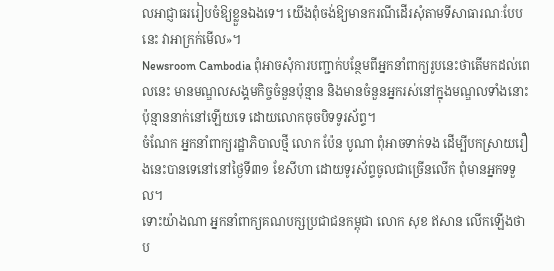លអាជ្ញាធររៀបចំឱ្យខ្លួនឯងទេ។ យើងពុំចង់ឱ្យមានករណីដើរសុំតាមទីសាធារណៈបែបនេះ វាអាក្រក់មើល»។
Newsroom Cambodia ពុំអាចសុំការបញ្ជាក់បន្ថែមពីអ្នកនាំពាក្យរូបនេះថាតើមកដល់ពេលនេះ មានមណ្ឌលសង្គមកិច្ចចំនួនប៉ុន្មាន និងមានចំនួនអ្នករស់នៅក្នុងមណ្ឌលទាំងនោះប៉ុន្មាននាក់នៅឡើយទេ ដោយលោកចុចបិទទូរស័ព្ទ។
ចំណែក អ្នកនាំពាក្យរដ្ឋាភិបាលថ្មី លោក ប៉ែន បូណា ពុំអាចទាក់ទង ដើម្បីបកស្រាយរឿងនេះបានទេនៅនៅថ្ងៃទី៣១ ខែសីហា ដោយទូរស័ព្ទចូលជាច្រើនលើក ពុំមានអ្នកទទួល។
ទោះយ៉ាងណា អ្នកនាំពាក្យគណបក្សប្រជាជនកម្ពុជា លោក សុខ ឥសាន លើកឡើងថា ប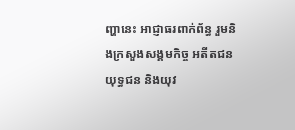ញ្ហានេះ អាជ្ញាធរពាក់ព័ន្ធ រួមនិងក្រសួងសង្គមកិច្ច អតីតជនយុទ្ធជន និងយុវ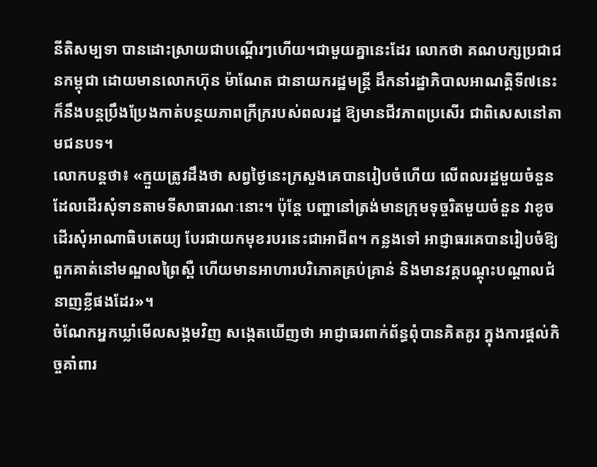នីតិសម្បទា បានដោះស្រាយជាបណ្ដើរៗហើយ។ជាមួយគ្នានេះដែរ លោកថា គណបក្សប្រជាជនកម្ពុជា ដោយមានលោកហ៊ុន ម៉ាណែត ជានាយករដ្ឋមន្ត្រី ដឹកនាំរដ្ឋាភិបាលអាណត្តិទី៧នេះ ក៏នឹងបន្តប្រឹងប្រែងកាត់បន្ថយភាពក្រីក្ររបស់ពលរដ្ឋ ឱ្យមានជីវភាពប្រសើរ ជាពិសេសនៅតាមជនបទ។
លោកបន្តថា៖ «ក្មួយត្រូវដឹងថា សព្វថ្ងៃនេះក្រសួងគេបានរៀបចំហើយ លើពលរដ្ឋមួយចំនួន ដែលដើរសុំទានតាមទីសាធារណៈនោះ។ ប៉ុន្តែ បញ្ហានៅត្រង់មានក្រុមទុច្ចរិតមួយចំនួន វាខូច ដើរសុំអាណាធិបតេយ្យ បែរជាយកមុខរបរនេះជាអាជីព។ កន្លងទៅ អាជ្ញាធរគេបានរៀបចំឱ្យពួកគាត់នៅមណ្ឌលព្រៃស្ពឺ ហើយមានអាហារបរិភោគគ្រប់គ្រាន់ និងមានវគ្គបណ្ដុះបណ្ដាលជំនាញខ្លីផងដែរ»។
ចំណែកអ្នកឃ្លាំមើលសង្គមវិញ សង្កេតឃើញថា អាជ្ញាធរពាក់ព័ន្ធពុំបានគិតគូរ ក្នុងការផ្តល់កិច្ចគាំពារ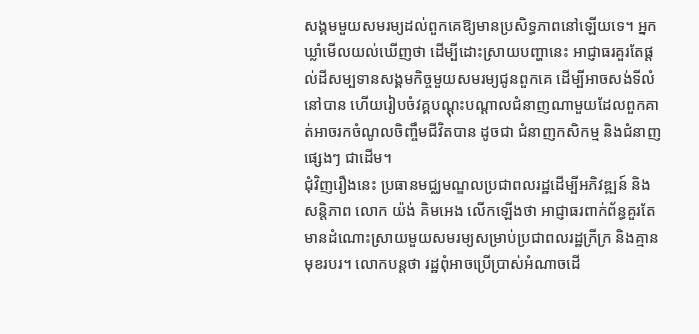សង្គមមួយសមរម្យដល់ពួកគេឱ្យមានប្រសិទ្ធភាពនៅឡើយទេ។ អ្នកឃ្លាំមើលយល់ឃើញថា ដើម្បីដោះស្រាយបញ្ហានេះ អាជ្ញាធរគួរតែផ្ដល់ដីសម្បទានសង្គមកិច្ចមួយសមរម្យជូនពួកគេ ដើម្បីអាចសង់ទីលំនៅបាន ហើយរៀបចំវគ្គបណ្ដុះបណ្ដាលជំនាញណាមួយដែលពួកគាត់អាចរកចំណូលចិញ្ចឹមជីវិតបាន ដូចជា ជំនាញកសិកម្ម និងជំនាញផ្សេងៗ ជាដើម។
ជុំវិញរឿងនេះ ប្រធានមជ្ឈមណ្ឌលប្រជាពលរដ្ឋដើម្បីអភិវឌ្ឍន៍ និងសន្តិភាព លោក យ៉ង់ គិមអេង លើកឡើងថា អាជ្ញាធរពាក់ព័ន្ធគួរតែមានដំណោះស្រាយមួយសមរម្យសម្រាប់ប្រជាពលរដ្ឋក្រីក្រ និងគ្មានមុខរបរ។ លោកបន្តថា រដ្ឋពុំអាចប្រើប្រាស់អំណាចដើ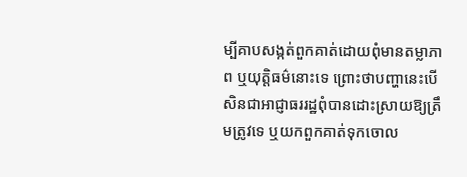ម្បីគាបសង្កត់ពួកគាត់ដោយពុំមានតម្លាភាព ឬយុត្តិធម៌នោះទេ ព្រោះថាបញ្ហានេះបើសិនជាអាជ្ញាធររដ្ឋពុំបានដោះស្រាយឱ្យត្រឹមត្រូវទេ ឬយកពួកគាត់ទុកចោល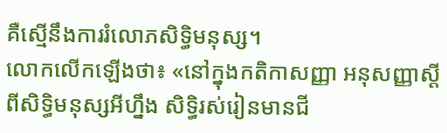គឺស្មើនឹងការរំលោភសិទ្ធិមនុស្ស។
លោកលើកឡើងថា៖ «នៅក្នុងកតិកាសញ្ញា អនុសញ្ញាស្តីពីសិទ្ធិមនុស្សអីហ្នឹង សិទ្ធិរស់រៀនមានជី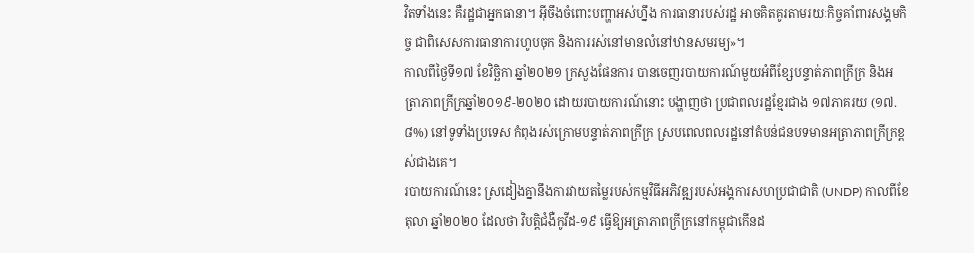វិតទាំងនេះ គឺរដ្ឋជាអ្នកធានា។ អ៊ីចឹងចំពោះបញ្ហាអស់ហ្នឹង ការធានារបស់រដ្ឋ អាចគិតគូរតាមរយៈកិច្ចគាំពារសង្គមកិច្ច ជាពិសេសការធានាការហូបចុក និងការរស់នៅមានលំនៅឋានសមរម្យ»។
កាលពីថ្ងៃទី១៧ ខែវិច្ឆិកា ឆ្នាំ២០២១ ក្រសួងផែនការ បានចេញរបាយការណ៍មួយអំពីខ្សែបន្ទាត់ភាពក្រីក្រ និងអត្រាភាពក្រីក្រឆ្នាំ២០១៩-២០២០ ដោយរបាយការណ៍នោះ បង្ហាញថា ប្រជាពលរដ្ឋខ្មែរជាង ១៧ភាគរយ (១៧.៨%) នៅទូទាំងប្រទេស កំពុងរស់ក្រោមបន្ទាត់ភាពក្រីក្រ ស្របពេលពលរដ្ឋនៅតំបន់ជនបទមានអត្រាភាពក្រីក្រខ្ពស់ជាងគេ។
របាយការណ៍នេះ ស្រដៀងគ្នានឹងការវាយតម្លៃរបស់កម្មវិធីអភិវឌ្ឍរបស់អង្គការសហប្រជាជាតិ (UNDP) កាលពីខែតុលា ឆ្នាំ២០២០ ដែលថា វិបត្តិជំងឺកូវីដ-១៩ ធ្វើឱ្យអត្រាភាពក្រីក្រនៅកម្ពុជាកើនដ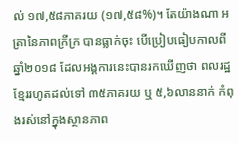ល់ ១៧,៥៨ភាគរយ (១៧,៥៨%)។ តែយ៉ាងណា អត្រានៃភាពក្រីក្រ បានធ្លាក់ចុះ បើប្រៀបធៀបកាលពីឆ្នាំ២០១៨ ដែលអង្គការនេះបានរកឃើញថា ពលរដ្ឋខ្មែររហូតដល់ទៅ ៣៥ភាគរយ ឬ ៥,៦លាននាក់ កំពុងរស់នៅក្នុងស្ថានភាព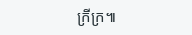ក្រីក្រ៕